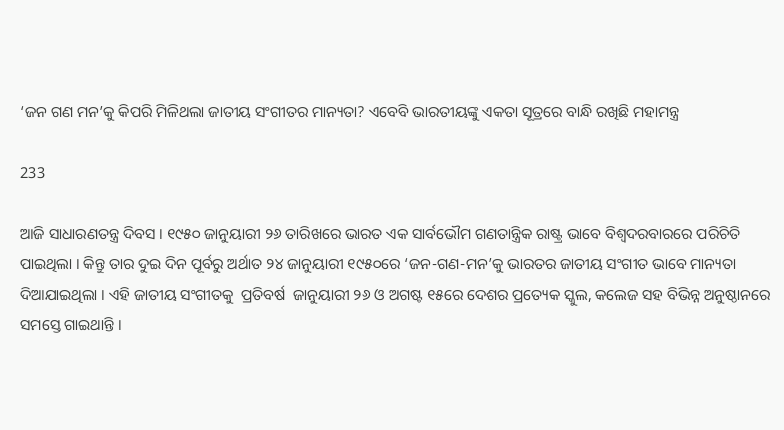‘ଜନ ଗଣ ମନ’କୁ କିପରି ମିଳିଥଲା ଜାତୀୟ ସଂଗୀତର ମାନ୍ୟତା? ଏବେବି ଭାରତୀୟଙ୍କୁ ଏକତା ସୂତ୍ରରେ ବାନ୍ଧି ରଖିଛି ମହାମନ୍ତ୍ର

233

ଆଜି ସାଧାରଣତନ୍ତ୍ର ଦିବସ । ୧୯୫୦ ଜାନୁୟାରୀ ୨୬ ତାରିଖରେ ଭାରତ ଏକ ସାର୍ବଭୌମ ଗଣତାନ୍ତ୍ରିକ ରାଷ୍ଟ୍ର ଭାବେ ବିଶ୍ୱଦରବାରରେ ପରିଚିତି ପାଇଥିଲା । କିନ୍ତୁ ତାର ଦୁଇ ଦିନ ପୂର୍ବରୁ ଅର୍ଥାତ ୨୪ ଜାନୁୟାରୀ ୧୯୫୦ରେ ‘ଜନ-ଗଣ-ମନ’କୁ ଭାରତର ଜାତୀୟ ସଂଗୀତ ଭାବେ ମାନ୍ୟତା ଦିଆଯାଇଥିଲା । ଏହି ଜାତୀୟ ସଂଗୀତକୁ  ପ୍ରତିବର୍ଷ  ଜାନୁୟାରୀ ୨୬ ଓ ଅଗଷ୍ଟ ୧୫ରେ ଦେଶର ପ୍ରତ୍ୟେକ ସ୍କୁଲ, କଲେଜ ସହ ବିଭିନ୍ନ ଅନୁଷ୍ଠାନରେ ସମସ୍ତେ ଗାଇଥାନ୍ତି ।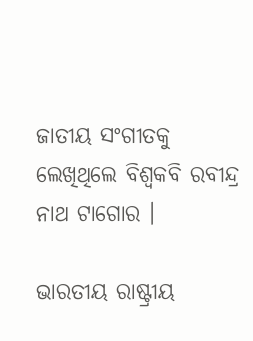ଜାତୀୟ ସଂଗୀତକୁ ଲେଖିଥିଲେ ବିଶ୍ୱକବି ରବୀନ୍ଦ୍ର ନାଥ ଟାଗୋର ।

ଭାରତୀୟ ରାଷ୍ଟ୍ରୀୟ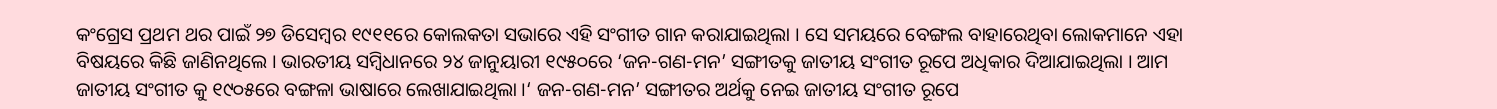କଂଗ୍ରେସ ପ୍ରଥମ ଥର ପାଇଁ ୨୭ ଡିସେମ୍ବର ୧୯୧୧ରେ କୋଲକତା ସଭାରେ ଏହି ସଂଗୀତ ଗାନ କରାଯାଇଥିଲା । ସେ ସମୟରେ ବେଙ୍ଗଲ ବାହାରେଥିବା ଲୋକମାନେ ଏହା ବିଷୟରେ କିଛି ଜାଣିନଥିଲେ । ଭାରତୀୟ ସମ୍ବିଧାନରେ ୨୪ ଜାନୁୟାରୀ ୧୯୫୦ରେ ‘ଜନ-ଗଣ-ମନ’ ସଙ୍ଗୀତକୁ ଜାତୀୟ ସଂଗୀତ ରୂପେ ଅଧିକାର ଦିଆଯାଇଥିଲା । ଆମ ଜାତୀୟ ସଂଗୀତ କୁ ୧୯୦୫ରେ ବଙ୍ଗଳା ଭାଷାରେ ଲେଖାଯାଇଥିଲା ।‘ ଜନ-ଗଣ-ମନ’ ସଙ୍ଗୀତର ଅର୍ଥକୁ ନେଇ ଜାତୀୟ ସଂଗୀତ ରୂପେ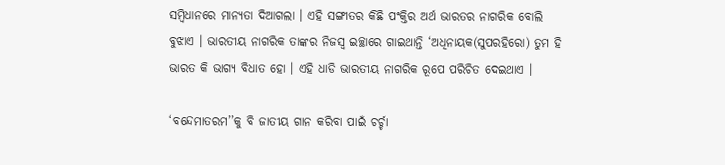ସମ୍ବିଧାନରେ ମାନ୍ୟତା ଦିଆଗଲା । ଏହି ସଙ୍ଗୀତର କିଛି ପଂକ୍ତିର ଅର୍ଥ ଭାରତର ନାଗରିକ ବୋଲି ବୁଝାଏ । ଭାରତୀୟ ନାଗରିକ ତାଙ୍କର ନିଜସ୍ୱ ଇଚ୍ଛାରେ ଗାଇଥାନ୍ତି ‘ଅଧିନାୟକ(ସୁପରହିରୋ) ତୁମ ହି ଭାରତ କି ଭାଗ୍ୟ ବିଧାତ ହୋ । ଏହି ଧାଡି ଭାରତୀୟ ନାଗରିକ ରୂପେ ପରିଚିତ ଦେଇଥାଏ ।

‘ବନ୍ଦେମାତରମ’’କୁ ବି ଜାତୀୟ ଗାନ କରିବା ପାଇଁ ଚର୍ଚ୍ଚା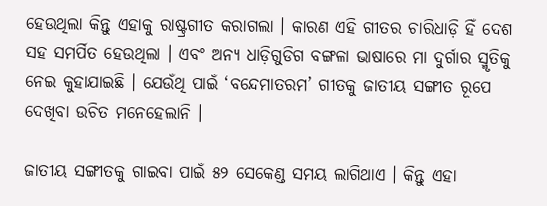ହେଉଥିଲା କିନ୍ତୁ ଏହାକୁ ରାଷ୍ଟ୍ରଗୀତ କରାଗଲା । କାରଣ ଏହି ଗୀତର ଚାରିଧାଡ଼ି ହିଁ ଦେଶ ସହ ସମର୍ପିତ ହେଉଥିଲା । ଏବଂ ଅନ୍ୟ ଧାଡ଼ିଗୁଡିଗ ବଙ୍ଗଳା ଭାଷାରେ ମା ଦୁର୍ଗାର ସ୍ମୃତିକୁ ନେଇ କୁହାଯାଇଛି । ଯେଉଁଥି ପାଇଁ ‘ବନ୍ଦେମାତରମ’ ଗୀତକୁ ଜାତୀୟ ସଙ୍ଗୀତ ରୂପେ ଦେଖିବା ଉଚିତ ମନେହେଲାନି ।

ଜାତୀୟ ସଙ୍ଗୀତକୁ ଗାଇବା ପାଇଁ ୫୨ ସେକେଣ୍ଡ ସମୟ ଲାଗିଥାଏ । କିନ୍ତୁ ଏହା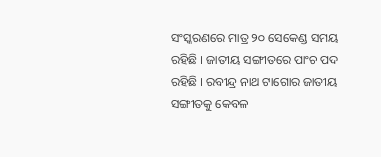ସଂସ୍କରଣରେ ମାତ୍ର ୨୦ ସେକେଣ୍ଡ ସମୟ ରହିଛି । ଜାତୀୟ ସଙ୍ଗୀତରେ ପାଂଚ ପଦ ରହିଛି । ରବୀନ୍ଦ୍ର ନାଥ ଟାଗୋର ଜାତୀୟ ସଙ୍ଗୀତକୁ କେବଳ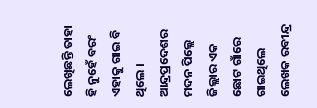ଲେଖିଛନ୍ତି ତାହା ହି ନୁହେଁ ବରଂ ଏହାକୁ ଗାଇ ବି ଥିଲେ । ଆନ୍ଦ୍ରପ୍ରଦେଶର ମଦନ ପିଲ୍ଲେ ଜିଲ୍ଲାର ଏକ ଛୋଟ ଗାଁରେ ଗାଇଥିଲେ ଲେଖକ ରବୀନ୍ଦ୍ର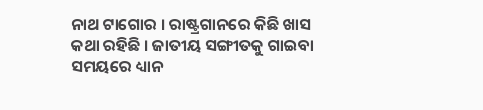ନାଥ ଟାଗୋର । ରାଷ୍ଟ୍ରଗାନରେ କିଛି ଖାସ କଥା ରହିଛି । ଜାତୀୟ ସଙ୍ଗୀତକୁ ଗାଇବା ସମୟରେ ଧ୍ୟାନ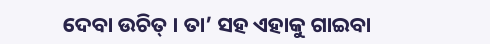ଦେବା ଉଚିତ୍ । ତା’ ସହ ଏହାକୁ ଗାଇବା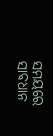ସମୟରେ ସାବଧାନ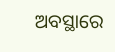ଅବସ୍ଥାରେ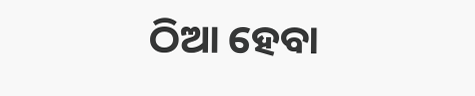ଠିଆ ହେବା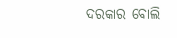ଦରକାର ବୋଲି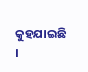କୁହଯାଇଛି ।